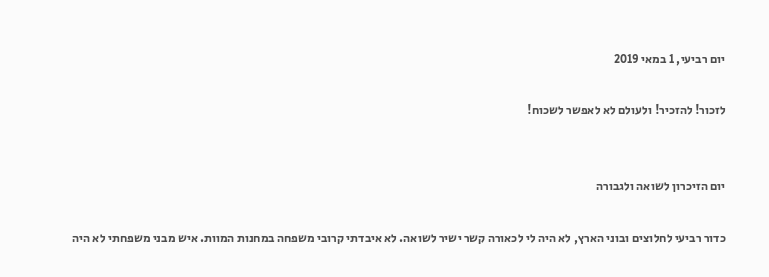יום רביעי, 1 במאי 2019

לזכור! להזכיר! ולעולם לא לאפשר לשכוח!


יום הזיכרון לשואה ולגבורה

כדור רביעי לחלוצים ובוני הארץ, לא היה לי לכאורה קשר ישיר לשואה. לא איבדתי קרובי משפחה במחנות המוות. איש מבני משפחתי לא היה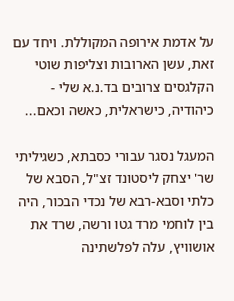על אדמת אירופה המקוללת. ויחד עם זאת, עשן הארובות וצליפות שוטי הקלגסים צרובים בד.נ.א שלי - כיהודיה, כישראלית, כאשה וכאם...

המעגל נסגר עבורי כסבתא, כשגיליתי שר' יצחק ליסטונד זצ"ל, הסבא של כלתי וסבא-רבא של נכדי הבכור, היה בין לוחמי מרד גטו ורשה, שרד את אושוויץ, עלה לפלשתינה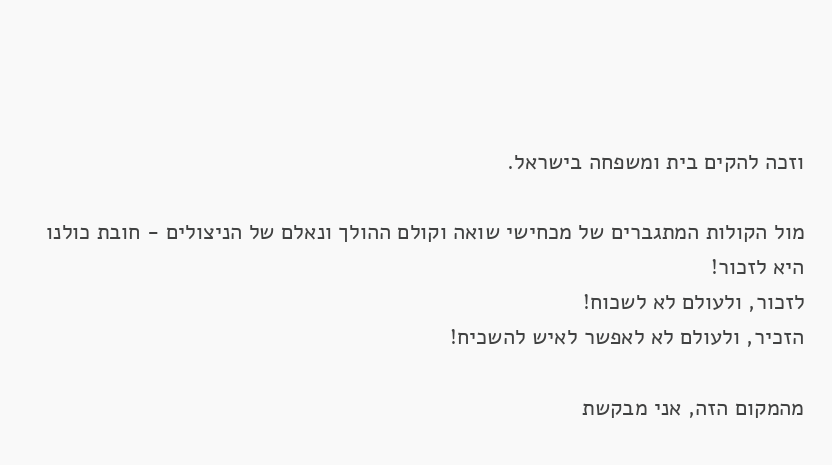וזכה להקים בית ומשפחה בישראל.

מול הקולות המתגברים של מכחישי שואה וקולם ההולך ונאלם של הניצולים - חובת כולנו היא לזכור!
לזכור, ולעולם לא לשכוח!
הזכיר, ולעולם לא לאפשר לאיש להשכיח!

מהמקום הזה, אני מבקשת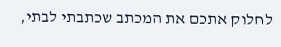לחלוק אתכם את המכתב שכתבתי לבתי,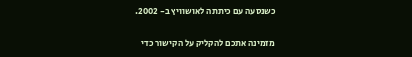כשנסעה עם כיתתה לאושוויץ ב- 2002.

מזמינה אתכם להקליק על הקישור כדי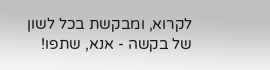לקרוא, ומבקשת בכל לשון של בקשה - אנא, שתפו!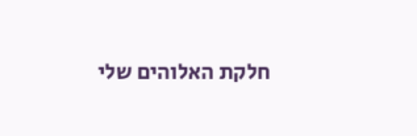חלקת האלוהים שלי